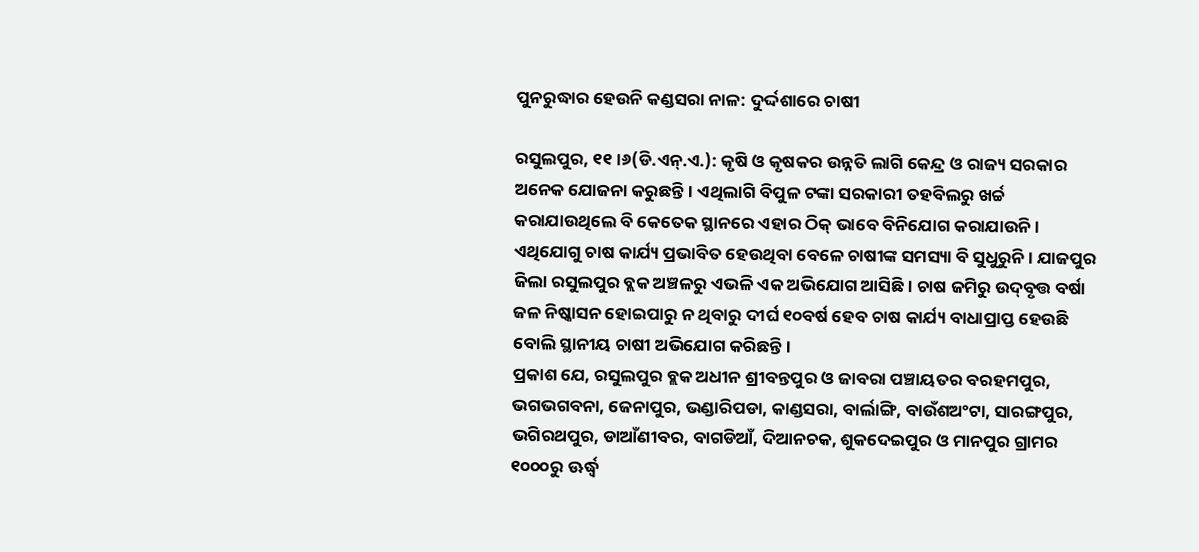ପୁନରୁଦ୍ଧାର ହେଉନି କଣ୍ଡସରା ନାଳ: ଦୁର୍ଦ୍ଦଶାରେ ଚାଷୀ

ରସୁଲପୁର, ୧୧।୬(ଡି.ଏନ୍‌.ଏ.): କୃଷି ଓ କୃଷକର ଉନ୍ନତି ଲାଗି କେନ୍ଦ୍ର ଓ ରାଜ୍ୟ ସରକାର ଅନେକ ଯୋଜନା କରୁଛନ୍ତି। ଏଥିଲାଗି ବିପୁଳ ଟଙ୍କା ସରକାରୀ ତହବିଲରୁ ଖର୍ଚ୍ଚ କରାଯାଉଥିଲେ ବି କେତେକ ସ୍ଥାନରେ ଏହାର ଠିକ୍‌ ଭାବେ ବିନିଯୋଗ କରାଯାଉନି। ଏଥିଯୋଗୁ ଚାଷ କାର୍ଯ୍ୟ ପ୍ରଭାବିତ ହେଉଥିବା ବେଳେ ଚାଷୀଙ୍କ ସମସ୍ୟା ବି ସୁଧୁରୁନି। ଯାଜପୁର ଜିଲା ରସୁଲପୁର ବ୍ଲକ ଅଞ୍ଚଳରୁ ଏଭଳି ଏକ ଅଭିଯୋଗ ଆସିଛି। ଚାଷ ଜମିରୁ ଉଦ୍‌ବୃତ୍ତ ବର୍ଷା ଜଳ ନିଷ୍କାସନ ହୋଇପାରୁ ନ ଥିବାରୁ ଦୀର୍ଘ ୧୦ବର୍ଷ ହେବ ଚାଷ କାର୍ଯ୍ୟ ବାଧାପ୍ରାପ୍ତ ହେଉଛି ବୋଲି ସ୍ଥାନୀୟ ଚାଷୀ ଅଭିଯୋଗ କରିଛନ୍ତି।
ପ୍ରକାଶ ଯେ, ରସୁଲପୁର ବ୍ଲକ ଅଧୀନ ଶ୍ରୀବନ୍ତପୁର ଓ ଜାବରା ପଞ୍ଚାୟତର ବରହମପୁର, ଭଗଭଗବନା, ଜେନାପୁର, ଭଣ୍ଡାରିପଡା, କାଣ୍ଡସରା, ବାର୍ଲାଙ୍ଗି, ବାଉଁଶଅଂଟା, ସାରଙ୍ଗପୁର, ଭଗିରଥପୁର, ଡାଆଁଣୀବର, ବାଗଡିଆଁ, ଦିଆନଚକ, ଶୁକଦେଇପୁର ଓ ମାନପୁର ଗ୍ରାମର ୧୦୦୦ରୁ ଊର୍ଦ୍ଧ୍ୱ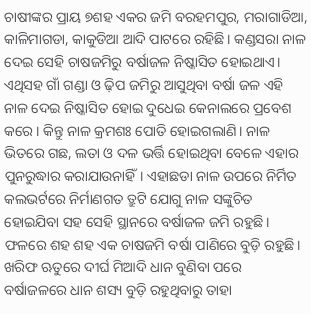ଚାଷୀଙ୍କର ପ୍ରାୟ ୭ଶହ ଏକର ଜମି ବରହମପୁର, ମରାଗାଡିଆ, କାଳିମାଗଡା, କାକୁଡିଆ ଆଦି ପାଟରେ ରହିଛି। କଣ୍ଡସରା ନାଳ ଦେଇ ସେହି ଚାଷଜମିରୁ ବର୍ଷାଜଳ ନିଷ୍କାସିତ ହୋଇଥାଏ। ଏଥିସହ ଗାଁ ଗଣ୍ଡା ଓ ଢ଼ିପ ଜମିରୁ ଆସୁଥିବା ବର୍ଷା ଜଳ ଏହି ନାଳ ଦେଇ ନିଷ୍କାସିତ ହୋଇ ଦୁଧେଇ କେନାଲରେ ପ୍ରବେଶ କରେ। କିନ୍ତୁ ନାଳ କ୍ରମଶଃ ପୋତି ହୋଇଗଲାଣି। ନାଳ ଭିତରେ ଗଛ, ଲତା ଓ ଦଳ ଭର୍ତ୍ତି ହୋଇଥିବା ବେଳେ ଏହାର ପୁନରୁଦ୍ଧାର କରାଯାଉନାହିଁ। ଏହାଛଡା ନାଳ ଉପରେ ନିର୍ମିତ କଲଭର୍ଟରେ ନିର୍ମାଣଗତ ତ୍ରୁଟି ଯୋଗୁ ନାଳ ସଙ୍କୁଚିତ ହୋଇଯିବା ସହ ସେହି ସ୍ଥାନରେ ବର୍ଷାଜଳ ଜମି ରହୁଛି। ଫଳରେ ଶହ ଶହ ଏକ ଚାଷଜମି ବର୍ଷା ପାଣିରେ ବୁଡ଼ି ରହୁଛି। ଖରିଫ ଋତୁରେ ଦୀର୍ଘ ମିଆଦି ଧାନ ବୁଣିବା ପରେ ବର୍ଷାଜଳରେ ଧାନ ଶସ୍ୟ ବୁଡ଼ି ରହୁଥିବାରୁ ତାହା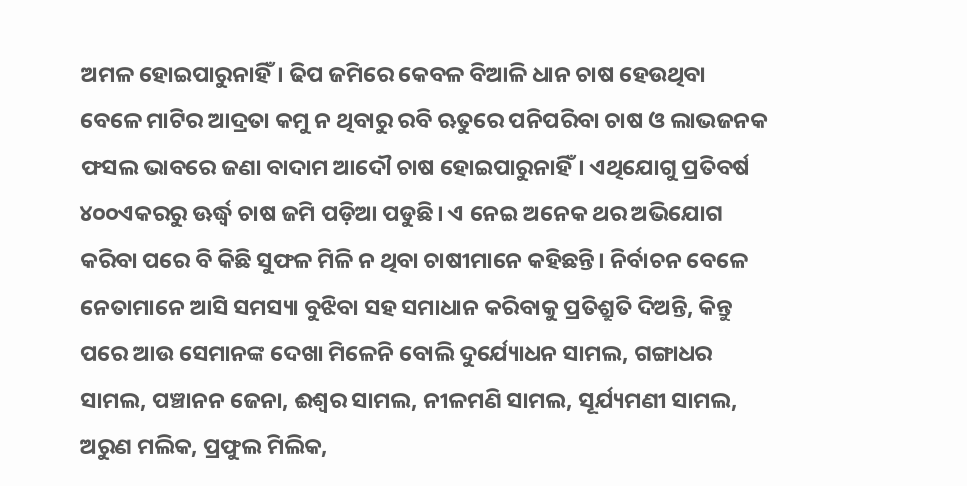ଅମଳ ହୋଇପାରୁନାହିଁ। ଢିପ ଜମିରେ କେବଳ ବିଆଳି ଧାନ ଚାଷ ହେଉଥିବା ବେଳେ ମାଟିର ଆଦ୍ରତା କମୁ ନ ଥିବାରୁ ରବି ଋତୁରେ ପନିପରିବା ଚାଷ ଓ ଲାଭଜନକ ଫସଲ ଭାବରେ ଜଣା ବାଦାମ ଆଦୌ ଚାଷ ହୋଇପାରୁନାହିଁ। ଏଥିଯୋଗୁ ପ୍ରତିବର୍ଷ ୪୦୦ଏକରରୁ ଊର୍ଦ୍ଧ୍ୱ ଚାଷ ଜମି ପଡ଼ିଆ ପଡୁଛି। ଏ ନେଇ ଅନେକ ଥର ଅଭିଯୋଗ କରିବା ପରେ ବି କିଛି ସୁଫଳ ମିଳି ନ ଥିବା ଚାଷୀମାନେ କହିଛନ୍ତି। ନିର୍ବାଚନ ବେଳେ ନେତାମାନେ ଆସି ସମସ୍ୟା ବୁଝିବା ସହ ସମାଧାନ କରିବାକୁ ପ୍ରତିଶ୍ରୁତି ଦିଅନ୍ତି, କିନ୍ତୁ ପରେ ଆଉ ସେମାନଙ୍କ ଦେଖା ମିଳେନି ବୋଲି ଦୁର୍ଯ୍ୟୋଧନ ସାମଲ, ଗଙ୍ଗାଧର ସାମଲ, ପଞ୍ଚାନନ ଜେନା, ଈଶ୍ୱର ସାମଲ, ନୀଳମଣି ସାମଲ, ସୂର୍ଯ୍ୟମଣୀ ସାମଲ, ଅରୁଣ ମଲିକ, ପ୍ରଫୁଲ ମିଲିକ,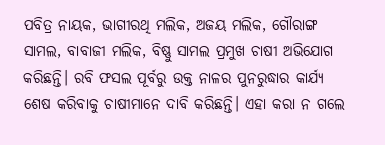ପବିତ୍ର ନାୟକ, ଭାଗୀରଥି ମଲିକ, ଅଜୟ ମଲିକ, ଗୌରାଙ୍ଗ ସାମଲ, ବାବାଜୀ ମଲିକ, ବିଷ୍ଣୁ ସାମଲ ପ୍ରମୁଖ ଚାଷୀ ଅଭିଯୋଗ କରିଛନ୍ତି। ରବି ଫସଲ ପୂର୍ବରୁ ଉକ୍ତ ନାଳର ପୁନରୁଦ୍ଧାର କାର୍ଯ୍ୟ ଶେଷ କରିବାକୁ ଚାଷୀମାନେ ଦାବି କରିଛନ୍ତି। ଏହା କରା ନ ଗଲେ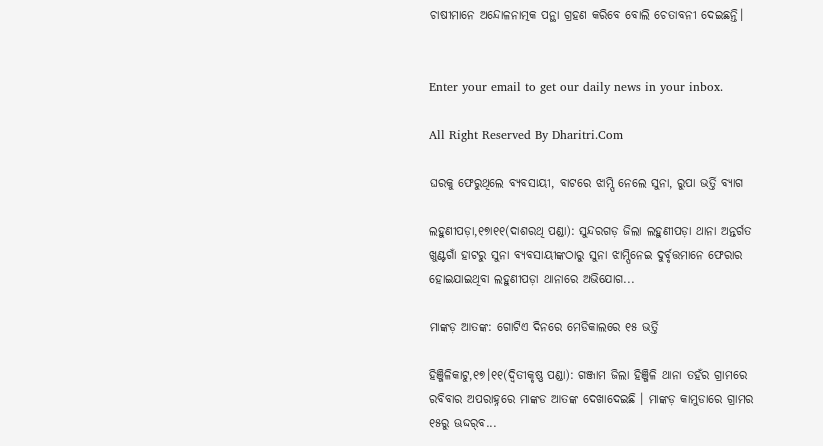ଚାଷୀମାନେ ଅନ୍ଦୋଳନାତ୍ମକ ପନ୍ଥା ଗ୍ରହଣ କରିବେ ବୋଲି ଚେତାବନୀ ଦେଇଛନ୍ତି।


Enter your email to get our daily news in your inbox.

All Right Reserved By Dharitri.Com

ଘରକୁ ଫେରୁଥିଲେ ବ୍ୟବସାୟୀ, ବାଟରେ ଝାମ୍ପି ନେଲେ ସୁନା, ରୁପା ଭର୍ତ୍ତି ବ୍ୟାଗ

ଲହୁଣୀପଡ଼ା,୧୭ା୧୧(ଦାଶରଥି ପଣ୍ଡା): ସୁନ୍ଦରଗଡ଼ ଜିଲା ଲହୁଣୀପଡ଼ା ଥାନା ଅନ୍ତର୍ଗତ ଖୁଣ୍ଟଗାଁ ହାଟରୁ ସୁନା ବ୍ୟବସାୟୀଙ୍କଠାରୁ ସୁନା ଝାମ୍ପିନେଇ ଦୁର୍ବୃତ୍ତମାନେ ଫେରାର ହୋଇଯାଇଥିବା ଲହୁଣୀପଡ଼ା ଥାନାରେ ଅଭିଯୋଗ...

ମାଙ୍କଡ଼ ଆତଙ୍କ: ଗୋଟିଏ ଦିନରେ ମେଡିକାଲରେ ୧୫ ଭର୍ତ୍ତି

ହିଞ୍ଜିଳିକାଟୁ,୧୭।୧୧(ଦ୍ବିତୀକୃଷ୍ଣ ପଣ୍ଡା): ଗଞ୍ଜାମ ଜିଲା ହିଞ୍ଜିଳି ଥାନା ତହଁର ଗ୍ରାମରେ ରବିବାର ଅପରାହ୍ନରେ ମାଙ୍କଡ ଆତଙ୍କ ଦେଖାଦେଇଛି । ମାଙ୍କଡ଼ କାମୁଡାରେ ଗ୍ରାମର ୧୫ରୁ ଊଦ୍ଦର୍‌ବ...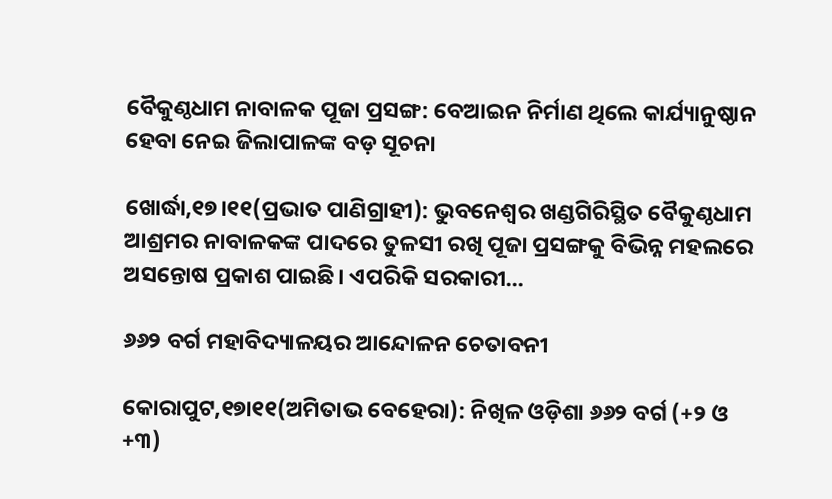ବୈକୁଣ୍ଠଧାମ ନାବାଳକ ପୂଜା ପ୍ରସଙ୍ଗ: ବେଆଇନ ନିର୍ମାଣ ଥିଲେ କାର୍ଯ୍ୟାନୁଷ୍ଠାନ ହେବା ନେଇ ଜିଲାପାଳଙ୍କ ବଡ଼ ସୂଚନା

ଖୋର୍ଦ୍ଧା,୧୭।୧୧(ପ୍ରଭାତ ପାଣିଗ୍ରାହୀ): ଭୁବନେଶ୍ବର ଖଣ୍ଡଗିରିସ୍ଥିତ ବୈକୁଣ୍ଠଧାମ ଆଶ୍ରମର ନାବାଳକଙ୍କ ପାଦରେ ତୁଳସୀ ରଖି ପୂଜା ପ୍ରସଙ୍ଗକୁ ବିଭିନ୍ନ ମହଲରେ ଅସନ୍ତୋଷ ପ୍ରକାଶ ପାଇଛି। ଏପରିକି ସରକାରୀ...

୬୬୨ ବର୍ଗ ମହାବିଦ୍ୟାଳୟର ଆନ୍ଦୋଳନ ଚେତାବନୀ

କୋରାପୁଟ,୧୭ା୧୧(ଅମିତାଭ ବେହେରା): ନିଖିଳ ଓଡ଼ିଶା ୬୬୨ ବର୍ଗ (+୨ ଓ +୩)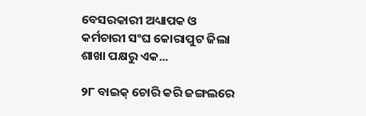ବେସରକାରୀ ଅଧ୍ୟାପକ ଓ କର୍ମଚାରୀ ସଂଘ କୋରାପୁଟ ଜିଲା ଶାଖା ପକ୍ଷରୁ ଏକ...

୨୮ ବାଇକ୍‌ ଚୋରି କରି ଜଙ୍ଗଲରେ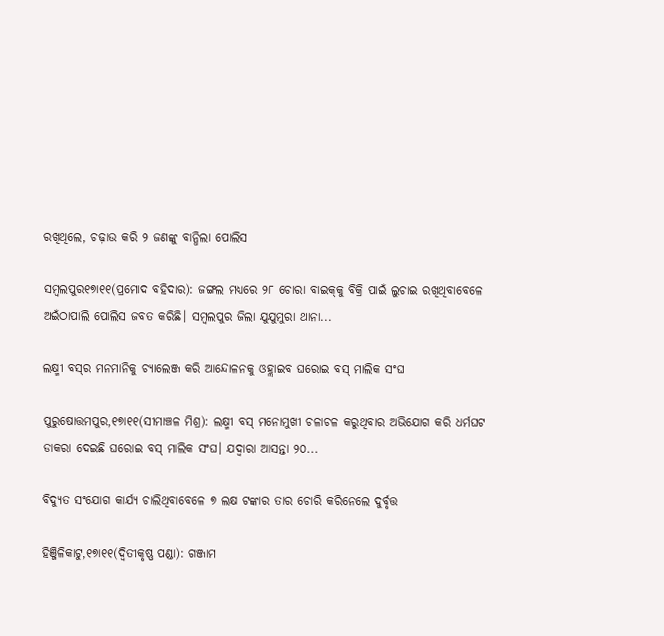ରଖିଥିଲେ, ଚଢ଼ାଉ କରି ୨ ଜଣଙ୍କୁ ବାନ୍ଧିଲା ପୋଲିସ

ସମ୍ବଲପୁର୧୭ା୧୧(ପ୍ରମୋଦ ବହିଦାର): ଜଙ୍ଗଲ ମଧ୍ୟରେ ୨୮ ଚୋରା ବାଇକ୍‌କୁ ବିକ୍ରି ପାଇଁ ଲୁଚାଇ ରଖିଥିବାବେଳେ ଅଇଁଠାପାଲି ପୋଲିସ ଜବତ କରିଛି। ସମ୍ବଲପୁର ଜିଲା ଯୁଯୁମୁରା ଥାନା...

ଲକ୍ଷ୍ମୀ ବସ୍‌ର ମନମାନିକୁ ଚ୍ୟାଲେଞ୍ଜ କରି ଆନ୍ଦୋଳନକୁ ଓହ୍ଲାଇବ ଘରୋଇ ବସ୍‌ ମାଲିକ ସଂଘ

ପୁରୁଷୋତ୍ତମପୁର,୧୭ା୧୧(ସୀମାଞ୍ଚଳ ମିଶ୍ର): ଲକ୍ଷ୍ମୀ ବସ୍‌ ମନୋମୁଖୀ ଚଳାଚଳ କରୁଥିବାର ଅଭିଯୋଗ କରି ଧର୍ମଘଟ ଡାକରା ଦେଇଛି ଘରୋଇ ବସ୍‌ ମାଲିକ ସଂଘ। ଯଦ୍ବାରା ଆସନ୍ତା ୨୦...

ବିଦ୍ୟୁତ ସଂଯୋଗ କାର୍ଯ୍ୟ ଚାଲିଥିବାବେଳେ ୭ ଲକ୍ଷ ଟଙ୍କାର ତାର ଚୋରି କରିନେଲେ ଦୁର୍ବୃତ୍ତ

ହିଞ୍ଜିଳିକାଟୁ,୧୭ା୧୧(ଦ୍ୱିତୀକୃଷ୍ଣ ପଣ୍ଡା): ଗଞ୍ଜାମ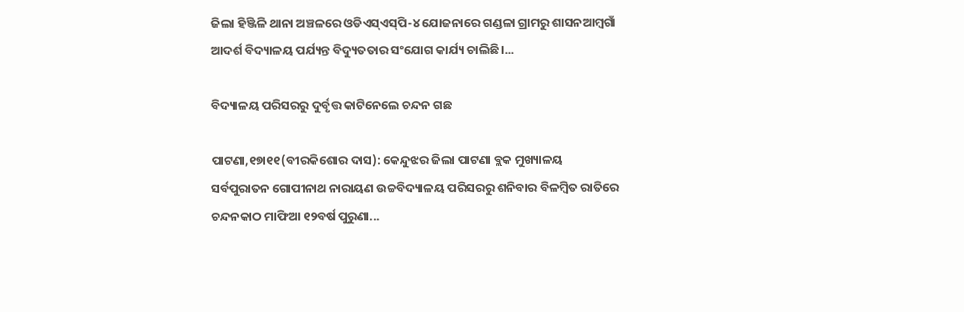ଜିଲା ହିଞ୍ଜିଳି ଥାନା ଅଞ୍ଚଳରେ ଓଡିଏସ୍‌ଏସ୍‌ପି-୪ ଯୋଜନାରେ ଗଣ୍ଡଳା ଗ୍ରାମରୁ ଶାସନଆମ୍ବଗାଁ ଆଦର୍ଶ ବିଦ୍ୟାଳୟ ପର୍ଯ୍ୟନ୍ତ ବିଦ୍ୟୁତତାର ସଂଯୋଗ କାର୍ଯ୍ୟ ଚାଲିଛି।...

ବିଦ୍ୟାଳୟ ପରିସରରୁ ଦୁର୍ବୃତ୍ତ କାଟିନେଲେ ଚନ୍ଦନ ଗଛ

ପାଟଣା,୧୭ା୧୧(ବୀରକିଶୋର ଦାସ): କେନ୍ଦୁଝର ଜିଲା ପାଟଣା ବ୍ଲକ ମୁଖ୍ୟାଳୟ ସର୍ବପୁରାତନ ଗୋପୀନାଥ ନାରାୟଣ ଉଚ୍ଚବିଦ୍ୟାଳୟ ପରିସରରୁ ଶନିବାର ବିଳମ୍ବିତ ରାତିରେ ଚନ୍ଦନକାଠ ମାଫିଆ ୧୨ବର୍ଷ ପୁରୁଣା...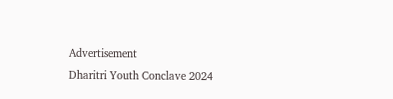Advertisement
Dharitri Youth Conclave 2024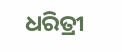ଧରିତ୍ରୀ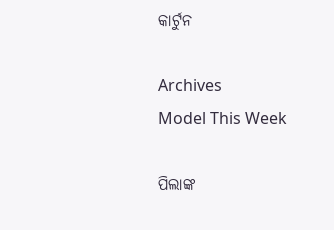କାର୍ଟୁନ

Archives
Model This Week

ପିଲାଙ୍କ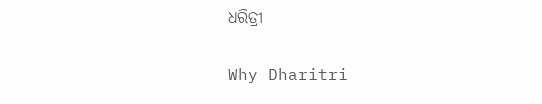ଧରିତ୍ରୀ

Why Dharitri